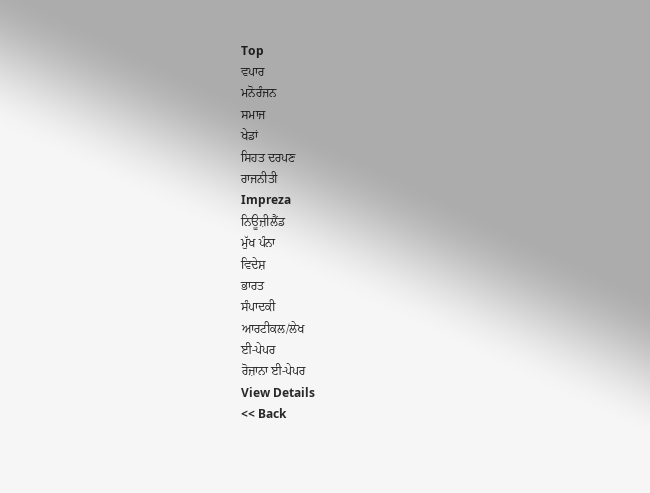Top
ਵਪਾਰ
ਮਨੋਰੰਜਨ
ਸਮਾਜ
ਖੇਡਾਂ
ਸਿਹਤ ਦਰਪਣ
ਰਾਜਨੀਤੀ
Impreza
ਨਿਊਜ਼ੀਲੈਂਡ
ਮੁੱਖ ਪੰਨਾ
ਵਿਦੇਸ਼
ਭਾਰਤ
ਸੰਪਾਦਕੀ
ਆਰਟੀਕਲ/ਲੇਖ
ਈ-ਪੇਪਰ
ਰੋਜ਼ਾਨਾ ਈ-ਪੇਪਰ
View Details
<< Back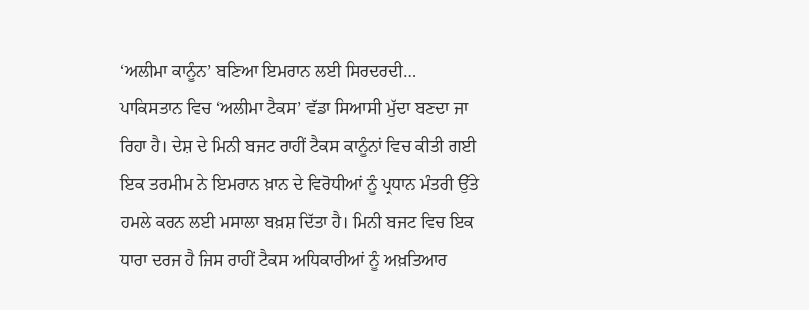‘ਅਲੀਮਾ ਕਾਨੂੰਨ’ ਬਣਿਆ ਇਮਰਾਨ ਲਈ ਸਿਰਦਰਦੀ…
ਪਾਕਿਸਤਾਨ ਵਿਚ ‘ਅਲੀਮਾ ਟੈਕਸ’ ਵੱਡਾ ਸਿਆਸੀ ਮੁੱਦਾ ਬਣਦਾ ਜਾ ਰਿਹਾ ਹੈ। ਦੇਸ਼ ਦੇ ਮਿਨੀ ਬਜਟ ਰਾਹੀਂ ਟੈਕਸ ਕਾਨੂੰਨਾਂ ਵਿਚ ਕੀਤੀ ਗਈ ਇਕ ਤਰਮੀਮ ਨੇ ਇਮਰਾਨ ਖ਼ਾਨ ਦੇ ਵਿਰੋਧੀਆਂ ਨੂੰ ਪ੍ਰਧਾਨ ਮੰਤਰੀ ਉੱਤੇ ਹਮਲੇ ਕਰਨ ਲਈ ਮਸਾਲਾ ਬਖ਼ਸ਼ ਦਿੱਤਾ ਹੈ। ਮਿਨੀ ਬਜਟ ਵਿਚ ਇਕ ਧਾਰਾ ਦਰਜ ਹੈ ਜਿਸ ਰਾਹੀਂ ਟੈਕਸ ਅਧਿਕਾਰੀਆਂ ਨੂੰ ਅਖ਼ਤਿਆਰ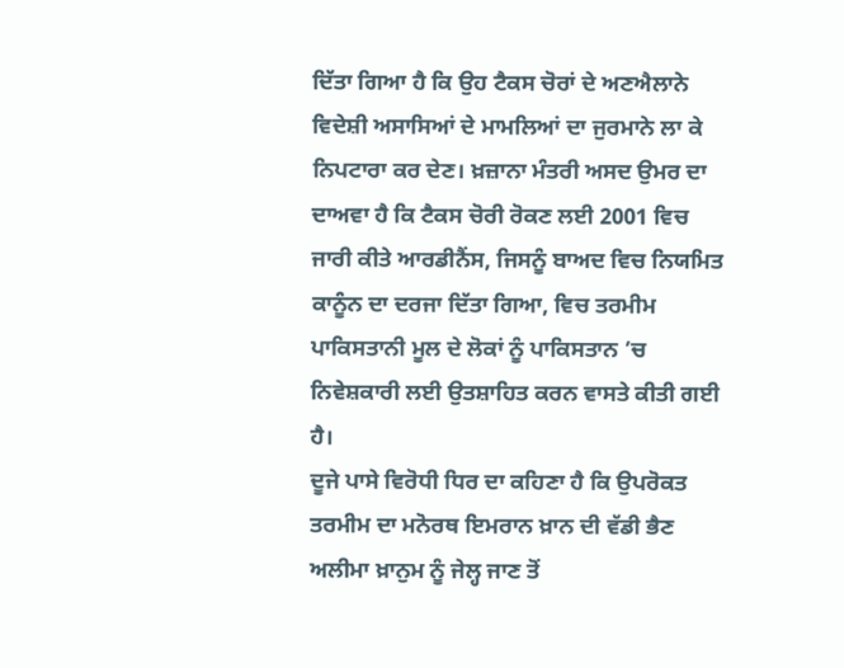ਦਿੱਤਾ ਗਿਆ ਹੈ ਕਿ ਉਹ ਟੈਕਸ ਚੋਰਾਂ ਦੇ ਅਣਐਲਾਨੇ ਵਿਦੇਸ਼ੀ ਅਸਾਸਿਆਂ ਦੇ ਮਾਮਲਿਆਂ ਦਾ ਜੁਰਮਾਨੇ ਲਾ ਕੇ ਨਿਪਟਾਰਾ ਕਰ ਦੇਣ। ਖ਼ਜ਼ਾਨਾ ਮੰਤਰੀ ਅਸਦ ਉਮਰ ਦਾ ਦਾਅਵਾ ਹੈ ਕਿ ਟੈਕਸ ਚੋਰੀ ਰੋਕਣ ਲਈ 2001 ਵਿਚ ਜਾਰੀ ਕੀਤੇ ਆਰਡੀਨੈਂਸ, ਜਿਸਨੂੰ ਬਾਅਦ ਵਿਚ ਨਿਯਮਿਤ ਕਾਨੂੰਨ ਦਾ ਦਰਜਾ ਦਿੱਤਾ ਗਿਆ, ਵਿਚ ਤਰਮੀਮ ਪਾਕਿਸਤਾਨੀ ਮੂਲ ਦੇ ਲੋਕਾਂ ਨੂੰ ਪਾਕਿਸਤਾਨ ’ਚ ਨਿਵੇਸ਼ਕਾਰੀ ਲਈ ਉਤਸ਼ਾਹਿਤ ਕਰਨ ਵਾਸਤੇ ਕੀਤੀ ਗਈ ਹੈ।
ਦੂਜੇ ਪਾਸੇ ਵਿਰੋਧੀ ਧਿਰ ਦਾ ਕਹਿਣਾ ਹੈ ਕਿ ਉਪਰੋਕਤ ਤਰਮੀਮ ਦਾ ਮਨੋਰਥ ਇਮਰਾਨ ਖ਼ਾਨ ਦੀ ਵੱਡੀ ਭੈਣ ਅਲੀਮਾ ਖ਼ਾਨੁਮ ਨੂੰ ਜੇਲ੍ਹ ਜਾਣ ਤੋਂ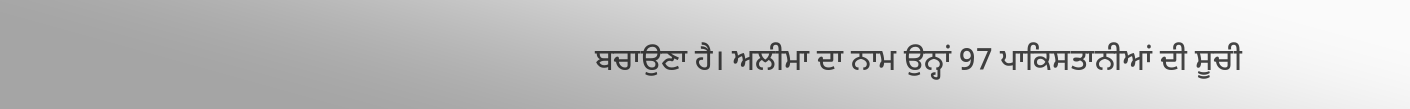ਬਚਾਉਣਾ ਹੈ। ਅਲੀਮਾ ਦਾ ਨਾਮ ਉਨ੍ਹਾਂ 97 ਪਾਕਿਸਤਾਨੀਆਂ ਦੀ ਸੂਚੀ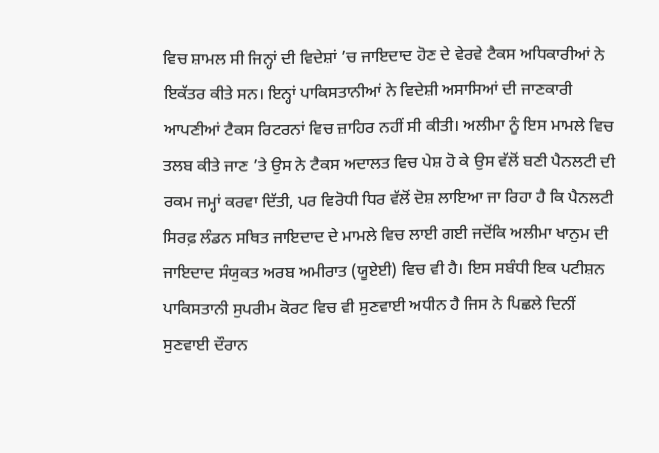ਵਿਚ ਸ਼ਾਮਲ ਸੀ ਜਿਨ੍ਹਾਂ ਦੀ ਵਿਦੇਸ਼ਾਂ ’ਚ ਜਾਇਦਾਦ ਹੋਣ ਦੇ ਵੇਰਵੇ ਟੈਕਸ ਅਧਿਕਾਰੀਆਂ ਨੇ ਇਕੱਤਰ ਕੀਤੇ ਸਨ। ਇਨ੍ਹਾਂ ਪਾਕਿਸਤਾਨੀਆਂ ਨੇ ਵਿਦੇਸ਼ੀ ਅਸਾਸਿਆਂ ਦੀ ਜਾਣਕਾਰੀ ਆਪਣੀਆਂ ਟੈਕਸ ਰਿਟਰਨਾਂ ਵਿਚ ਜ਼ਾਹਿਰ ਨਹੀਂ ਸੀ ਕੀਤੀ। ਅਲੀਮਾ ਨੂੰ ਇਸ ਮਾਮਲੇ ਵਿਚ ਤਲਬ ਕੀਤੇ ਜਾਣ ’ਤੇ ਉਸ ਨੇ ਟੈਕਸ ਅਦਾਲਤ ਵਿਚ ਪੇਸ਼ ਹੋ ਕੇ ਉਸ ਵੱਲੋਂ ਬਣੀ ਪੈਨਲਟੀ ਦੀ ਰਕਮ ਜਮ੍ਹਾਂ ਕਰਵਾ ਦਿੱਤੀ, ਪਰ ਵਿਰੋਧੀ ਧਿਰ ਵੱਲੋਂ ਦੋਸ਼ ਲਾਇਆ ਜਾ ਰਿਹਾ ਹੈ ਕਿ ਪੈਨਲਟੀ ਸਿਰਫ਼ ਲੰਡਨ ਸਥਿਤ ਜਾਇਦਾਦ ਦੇ ਮਾਮਲੇ ਵਿਚ ਲਾਈ ਗਈ ਜਦੋਂਕਿ ਅਲੀਮਾ ਖਾਨੁਮ ਦੀ ਜਾਇਦਾਦ ਸੰਯੁਕਤ ਅਰਬ ਅਮੀਰਾਤ (ਯੂਏਈ) ਵਿਚ ਵੀ ਹੈ। ਇਸ ਸਬੰਧੀ ਇਕ ਪਟੀਸ਼ਨ ਪਾਕਿਸਤਾਨੀ ਸੁਪਰੀਮ ਕੋਰਟ ਵਿਚ ਵੀ ਸੁਣਵਾਈ ਅਧੀਨ ਹੈ ਜਿਸ ਨੇ ਪਿਛਲੇ ਦਿਨੀਂ ਸੁਣਵਾਈ ਦੌਰਾਨ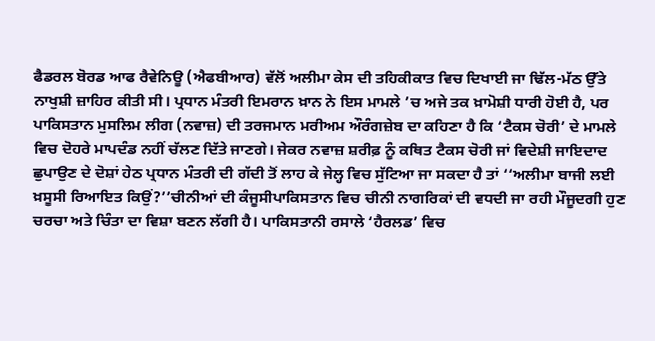ਫੈਡਰਲ ਬੋਰਡ ਆਫ ਰੈਵੇਨਿਊ (ਐਫਬੀਆਰ) ਵੱਲੋਂ ਅਲੀਮਾ ਕੇਸ ਦੀ ਤਹਿਕੀਕਾਤ ਵਿਚ ਦਿਖਾਈ ਜਾ ਢਿੱਲ-ਮੱਠ ਉੱਤੇ ਨਾਖੁਸ਼ੀ ਜ਼ਾਹਿਰ ਕੀਤੀ ਸੀ। ਪ੍ਰਧਾਨ ਮੰਤਰੀ ਇਮਰਾਨ ਖ਼ਾਨ ਨੇ ਇਸ ਮਾਮਲੇ ’ਚ ਅਜੇ ਤਕ ਖ਼ਾਮੋਸ਼ੀ ਧਾਰੀ ਹੋਈ ਹੈ, ਪਰ ਪਾਕਿਸਤਾਨ ਮੁਸਲਿਮ ਲੀਗ (ਨਵਾਜ਼) ਦੀ ਤਰਜਮਾਨ ਮਰੀਅਮ ਔਰੰਗਜ਼ੇਬ ਦਾ ਕਹਿਣਾ ਹੈ ਕਿ ‘ਟੈਕਸ ਚੋਰੀ’ ਦੇ ਮਾਮਲੇ ਵਿਚ ਦੋਹਰੇ ਮਾਪਦੰਡ ਨਹੀਂ ਚੱਲਣ ਦਿੱਤੇ ਜਾਣਗੇ। ਜੇਕਰ ਨਵਾਜ਼ ਸ਼ਰੀਫ਼ ਨੂੰ ਕਥਿਤ ਟੈਕਸ ਚੋਰੀ ਜਾਂ ਵਿਦੇਸ਼ੀ ਜਾਇਦਾਦ ਛੁਪਾਉਣ ਦੇ ਦੋਸ਼ਾਂ ਹੇਠ ਪ੍ਰਧਾਨ ਮੰਤਰੀ ਦੀ ਗੱਦੀ ਤੋਂ ਲਾਹ ਕੇ ਜੇਲ੍ਹ ਵਿਚ ਸੁੱਟਿਆ ਜਾ ਸਕਦਾ ਹੈ ਤਾਂ ‘‘ਅਲੀਮਾ ਬਾਜੀ ਲਈ ਖ਼ਸੂਸੀ ਰਿਆਇਤ ਕਿਉਂ?’’ਚੀਨੀਆਂ ਦੀ ਕੰਜੂਸੀਪਾਕਿਸਤਾਨ ਵਿਚ ਚੀਨੀ ਨਾਗਰਿਕਾਂ ਦੀ ਵਧਦੀ ਜਾ ਰਹੀ ਮੌਜੂਦਗੀ ਹੁਣ ਚਰਚਾ ਅਤੇ ਚਿੰਤਾ ਦਾ ਵਿਸ਼ਾ ਬਣਨ ਲੱਗੀ ਹੈ। ਪਾਕਿਸਤਾਨੀ ਰਸਾਲੇ ‘ਹੈਰਲਡ’ ਵਿਚ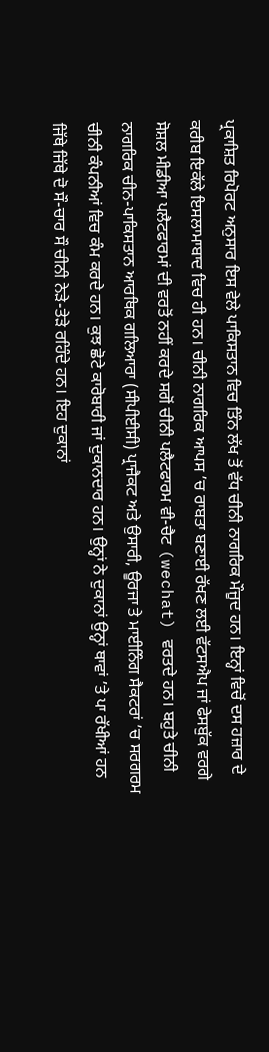ਪ੍ਰਕਾਸ਼ਿਤ ਰਿਪੋਰਟ ਅਨੁਸਾਰ ਇਸ ਵੇਲੇ ਪਾਕਿਸਤਾਨ ਵਿਚ ਤਿੰਨ ਲੱਖ ਤੋਂ ਵੱਧ ਚੀਨੀ ਨਾਗਰਿਕ ਮੌਜੂਦ ਹਨ। ਇਨ੍ਹਾਂ ਵਿਚੋਂ ਦਸ ਹਜ਼ਾਰ ਦੇ ਕਰੀਬ ਇਕੱਲੇ ਇਸਲਾਮਾਬਾਦ ਵਿਚ ਹੀ ਹਨ। ਚੀਨੀ ਨਾਗਰਿਕ ਆਪਸ ’ਚ ਰਾਬਤਾ ਬਣਾਈ ਰੱਖਣ ਲਈ ਵੱਟਸਐਪ ਜਾਂ ਫੇਸਬੁੱਕ ਵਰਗੇ ਸੋਸ਼ਲ ਮੀਡੀਆ ਪਲੈਟਫਾਰਮਾਂ ਦੀ ਵਰਤੋਂ ਨਹੀਂ ਕਰਦੇ ਸਗੋਂ ਚੀਨੀ ਪਲੈਟਫਾਰਮ ਵੀ-ਚੈਟ (wechat) ਵਰਤਦੇ ਹਨ। ਬਹੁਤੇ ਚੀਨੀ ਨਾਗਰਿਕ ਚੀਨ-ਪਾਕਿਸਤਾਨ ਆਰਥਿਕ ਗਲਿਆਰਾ (ਸੀਪੀਈਸੀ) ਪ੍ਰਾਜੈਕਟ ਅਤੇ ਉਸਾਰੀ, ਊਰਜਾ ਤੇ ਮਾਈਨਿੰਗ ਸੈਕਟਰਾਂ ’ਚ ਸਰਗਰਮ ਚੀਨੀ ਕੰਪਨੀਆਂ ਵਿਚ ਕੰਮ ਕਰਦੇ ਹਨ। ਕੁਝ ਛੋਟੇ ਕਾਰੋਬਾਰੀ ਜਾਂ ਦੁਕਾਨਦਾਰ ਹਨ। ਉਨ੍ਹਾਂ ਨੇ ਦੁਕਾਨਾਂ ਉਨ੍ਹਾਂ ਥਾਵਾਂ ’ਤੇ ਪਾ ਰੱਖੀਆਂ ਹਨ ਜਿੱਥੇ ਜਿੱਥੇ ਦੋ ਸੌ-ਚਾਰ ਸੌ ਚੀਨੀ ਨੇੜੇ-ਤੇੜੇ ਰਹਿੰਦੇ ਹਨ। ਇਹ ਦੁਕਾਨਾਂ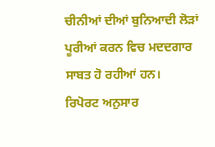ਚੀਨੀਆਂ ਦੀਆਂ ਬੁਨਿਆਦੀ ਲੋੜਾਂ ਪੂਰੀਆਂ ਕਰਨ ਵਿਚ ਮਦਦਗਾਰ ਸਾਬਤ ਹੋ ਰਹੀਆਂ ਹਨ।
ਰਿਪੋਰਟ ਅਨੁਸਾਰ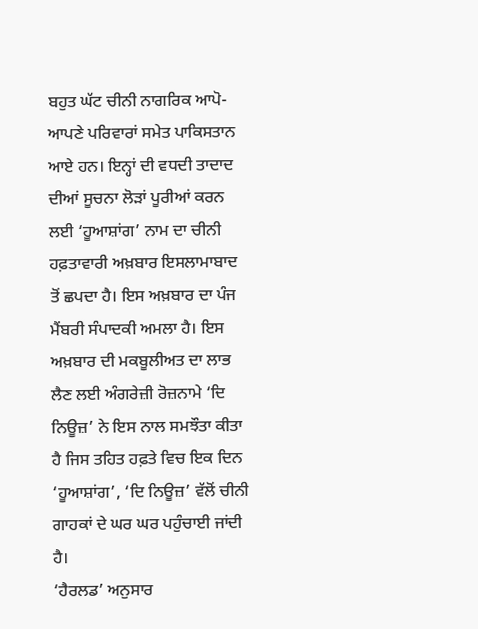ਬਹੁਤ ਘੱਟ ਚੀਨੀ ਨਾਗਰਿਕ ਆਪੋ-ਆਪਣੇ ਪਰਿਵਾਰਾਂ ਸਮੇਤ ਪਾਕਿਸਤਾਨ ਆਏ ਹਨ। ਇਨ੍ਹਾਂ ਦੀ ਵਧਦੀ ਤਾਦਾਦ ਦੀਆਂ ਸੂਚਨਾ ਲੋੜਾਂ ਪੂਰੀਆਂ ਕਰਨ ਲਈ ‘ਹੂਆਸ਼ਾਂਗ’ ਨਾਮ ਦਾ ਚੀਨੀ ਹਫ਼ਤਾਵਾਰੀ ਅਖ਼ਬਾਰ ਇਸਲਾਮਾਬਾਦ ਤੋਂ ਛਪਦਾ ਹੈ। ਇਸ ਅਖ਼ਬਾਰ ਦਾ ਪੰਜ ਮੈਂਬਰੀ ਸੰਪਾਦਕੀ ਅਮਲਾ ਹੈ। ਇਸ ਅਖ਼ਬਾਰ ਦੀ ਮਕਬੂਲੀਅਤ ਦਾ ਲਾਭ ਲੈਣ ਲਈ ਅੰਗਰੇਜ਼ੀ ਰੋਜ਼ਨਾਮੇ ‘ਦਿ ਨਿਊਜ਼’ ਨੇ ਇਸ ਨਾਲ ਸਮਝੌਤਾ ਕੀਤਾ ਹੈ ਜਿਸ ਤਹਿਤ ਹਫ਼ਤੇ ਵਿਚ ਇਕ ਦਿਨ ‘ਹੂਆਸ਼ਾਂਗ’, ‘ਦਿ ਨਿਊਜ਼’ ਵੱਲੋਂ ਚੀਨੀ ਗਾਹਕਾਂ ਦੇ ਘਰ ਘਰ ਪਹੁੰਚਾਈ ਜਾਂਦੀ ਹੈ।
‘ਹੈਰਲਡ’ ਅਨੁਸਾਰ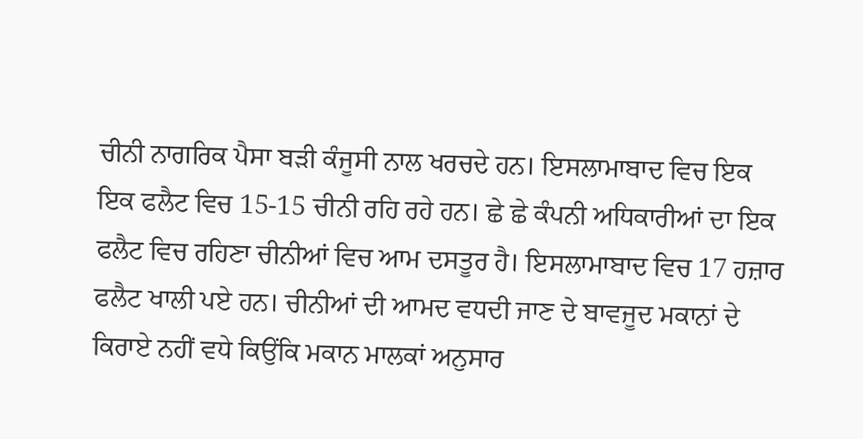ਚੀਨੀ ਨਾਗਰਿਕ ਪੈਸਾ ਬੜੀ ਕੰਜੂਸੀ ਨਾਲ ਖਰਚਦੇ ਹਨ। ਇਸਲਾਮਾਬਾਦ ਵਿਚ ਇਕ ਇਕ ਫਲੈਟ ਵਿਚ 15-15 ਚੀਨੀ ਰਹਿ ਰਹੇ ਹਨ। ਛੇ ਛੇ ਕੰਪਨੀ ਅਧਿਕਾਰੀਆਂ ਦਾ ਇਕ ਫਲੈਟ ਵਿਚ ਰਹਿਣਾ ਚੀਨੀਆਂ ਵਿਚ ਆਮ ਦਸਤੂਰ ਹੈ। ਇਸਲਾਮਾਬਾਦ ਵਿਚ 17 ਹਜ਼ਾਰ ਫਲੈਟ ਖਾਲੀ ਪਏ ਹਨ। ਚੀਨੀਆਂ ਦੀ ਆਮਦ ਵਧਦੀ ਜਾਣ ਦੇ ਬਾਵਜੂਦ ਮਕਾਨਾਂ ਦੇ ਕਿਰਾਏ ਨਹੀਂ ਵਧੇ ਕਿਉਂਕਿ ਮਕਾਨ ਮਾਲਕਾਂ ਅਨੁਸਾਰ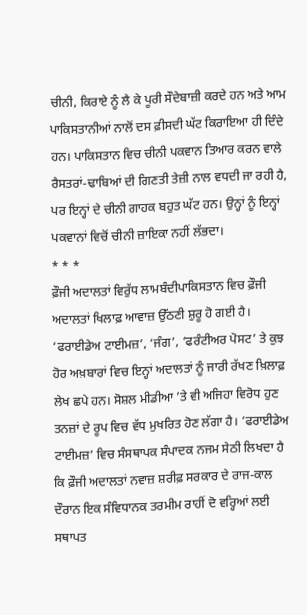ਚੀਨੀ, ਕਿਰਾਏ ਨੂੰ ਲੈ ਕੇ ਪੂਰੀ ਸੌਦੇਬਾਜ਼ੀ ਕਰਦੇ ਹਨ ਅਤੇ ਆਮ ਪਾਕਿਸਤਾਨੀਆਂ ਨਾਲੋਂ ਦਸ ਫ਼ੀਸਦੀ ਘੱਟ ਕਿਰਾਇਆ ਹੀ ਦਿੰਦੇ ਹਨ। ਪਾਕਿਸਤਾਨ ਵਿਚ ਚੀਨੀ ਪਕਵਾਨ ਤਿਆਰ ਕਰਨ ਵਾਲੇ ਰੈਸਤਰਾਂ-ਢਾਬਿਆਂ ਦੀ ਗਿਣਤੀ ਤੇਜ਼ੀ ਨਾਲ ਵਧਦੀ ਜਾ ਰਹੀ ਹੈ, ਪਰ ਇਨ੍ਹਾਂ ਦੇ ਚੀਨੀ ਗਾਹਕ ਬਹੁਤ ਘੱਟ ਹਨ। ਉਨ੍ਹਾਂ ਨੂੰ ਇਨ੍ਹਾਂ ਪਕਵਾਨਾਂ ਵਿਚੋਂ ਚੀਨੀ ਜ਼ਾਇਕਾ ਨਹੀਂ ਲੱਭਦਾ।
* * *
ਫ਼ੌਜੀ ਅਦਾਲਤਾਂ ਵਿਰੁੱਧ ਲਾਮਬੰਦੀਪਾਕਿਸਤਾਨ ਵਿਚ ਫ਼ੌਜੀ ਅਦਾਲਤਾਂ ਖਿਲਾਫ਼ ਆਵਾਜ਼ ਉੱਠਣੀ ਸ਼ੁਰੂ ਹੋ ਗਈ ਹੈ। ‘ਫਰਾਈਡੇਅ ਟਾਈਮਜ਼’, ‘ਜੰਗ’, ‘ਫਰੰਟੀਅਰ ਪੋਸਟ’ ਤੇ ਕੁਝ ਹੋਰ ਅਖ਼ਬਾਰਾਂ ਵਿਚ ਇਨ੍ਹਾਂ ਅਦਾਲਤਾਂ ਨੂੰ ਜਾਰੀ ਰੱਖਣ ਖ਼ਿਲਾਫ਼ ਲੇਖ ਛਪੇ ਹਨ। ਸੋਸ਼ਲ ਮੀਡੀਆ ’ਤੇ ਵੀ ਅਜਿਹਾ ਵਿਰੋਧ ਹੁਣ ਤਨਜ਼ਾਂ ਦੇ ਰੂਪ ਵਿਚ ਵੱਧ ਮੁਖਰਿਤ ਹੋਣ ਲੱਗਾ ਹੈ। ‘ਫਰਾਈਡੇਅ ਟਾਈਮਜ਼’ ਵਿਚ ਸੰਸਥਾਪਕ ਸੰਪਾਦਕ ਨਜਮ ਸੇਠੀ ਲਿਖਦਾ ਹੈ ਕਿ ਫ਼ੌਜੀ ਅਦਾਲਤਾਂ ਨਵਾਜ਼ ਸ਼ਰੀਫ਼ ਸਰਕਾਰ ਦੇ ਰਾਜ-ਕਾਲ ਦੌਰਾਨ ਇਕ ਸੰਵਿਧਾਨਕ ਤਰਮੀਮ ਰਾਹੀਂ ਦੋ ਵਰ੍ਹਿਆਂ ਲਈ ਸਥਾਪਤ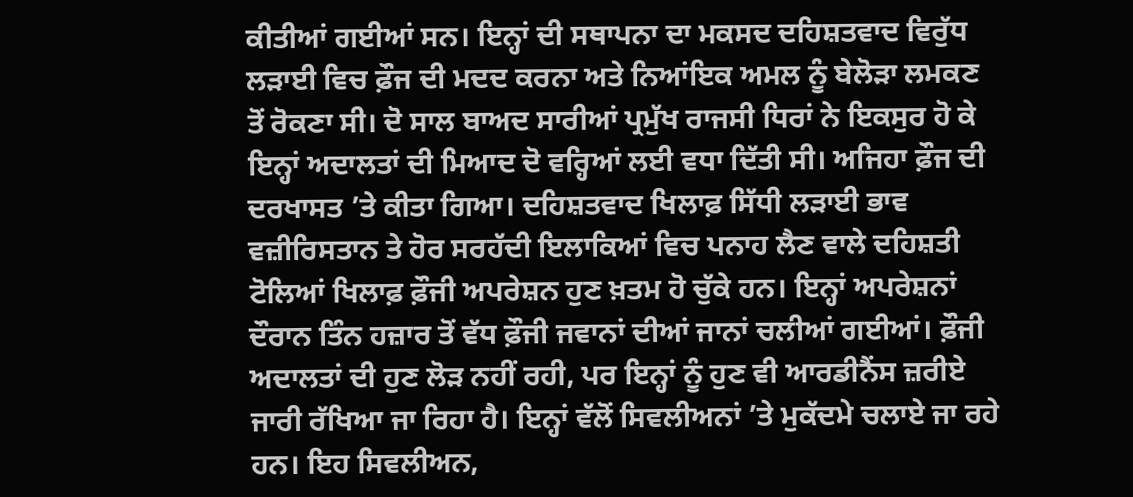ਕੀਤੀਆਂ ਗਈਆਂ ਸਨ। ਇਨ੍ਹਾਂ ਦੀ ਸਥਾਪਨਾ ਦਾ ਮਕਸਦ ਦਹਿਸ਼ਤਵਾਦ ਵਿਰੁੱਧ ਲੜਾਈ ਵਿਚ ਫ਼ੌਜ ਦੀ ਮਦਦ ਕਰਨਾ ਅਤੇ ਨਿਆਂਇਕ ਅਮਲ ਨੂੰ ਬੇਲੋੜਾ ਲਮਕਣ ਤੋਂ ਰੋਕਣਾ ਸੀ। ਦੋ ਸਾਲ ਬਾਅਦ ਸਾਰੀਆਂ ਪ੍ਰਮੁੱਖ ਰਾਜਸੀ ਧਿਰਾਂ ਨੇ ਇਕਸੁਰ ਹੋ ਕੇ ਇਨ੍ਹਾਂ ਅਦਾਲਤਾਂ ਦੀ ਮਿਆਦ ਦੋ ਵਰ੍ਹਿਆਂ ਲਈ ਵਧਾ ਦਿੱਤੀ ਸੀ। ਅਜਿਹਾ ਫ਼ੌਜ ਦੀ ਦਰਖਾਸਤ ’ਤੇ ਕੀਤਾ ਗਿਆ। ਦਹਿਸ਼ਤਵਾਦ ਖਿਲਾਫ਼ ਸਿੱਧੀ ਲੜਾਈ ਭਾਵ ਵਜ਼ੀਰਿਸਤਾਨ ਤੇ ਹੋਰ ਸਰਹੱਦੀ ਇਲਾਕਿਆਂ ਵਿਚ ਪਨਾਹ ਲੈਣ ਵਾਲੇ ਦਹਿਸ਼ਤੀ ਟੋਲਿਆਂ ਖਿਲਾਫ਼ ਫ਼ੌਜੀ ਅਪਰੇਸ਼ਨ ਹੁਣ ਖ਼ਤਮ ਹੋ ਚੁੱਕੇ ਹਨ। ਇਨ੍ਹਾਂ ਅਪਰੇਸ਼ਨਾਂ ਦੌਰਾਨ ਤਿੰਨ ਹਜ਼ਾਰ ਤੋਂ ਵੱਧ ਫ਼ੌਜੀ ਜਵਾਨਾਂ ਦੀਆਂ ਜਾਨਾਂ ਚਲੀਆਂ ਗਈਆਂ। ਫ਼ੌਜੀ ਅਦਾਲਤਾਂ ਦੀ ਹੁਣ ਲੋੜ ਨਹੀਂ ਰਹੀ, ਪਰ ਇਨ੍ਹਾਂ ਨੂੰ ਹੁਣ ਵੀ ਆਰਡੀਨੈਂਸ ਜ਼ਰੀਏ ਜਾਰੀ ਰੱਖਿਆ ਜਾ ਰਿਹਾ ਹੈ। ਇਨ੍ਹਾਂ ਵੱਲੋਂ ਸਿਵਲੀਅਨਾਂ ’ਤੇ ਮੁਕੱਦਮੇ ਚਲਾਏ ਜਾ ਰਹੇ ਹਨ। ਇਹ ਸਿਵਲੀਅਨ,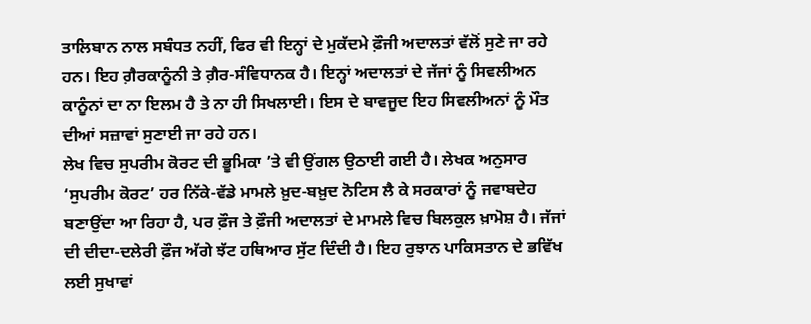ਤਾਲਿਬਾਨ ਨਾਲ ਸਬੰਧਤ ਨਹੀਂ, ਫਿਰ ਵੀ ਇਨ੍ਹਾਂ ਦੇ ਮੁਕੱਦਮੇ ਫ਼ੌਜੀ ਅਦਾਲਤਾਂ ਵੱਲੋਂ ਸੁਣੇ ਜਾ ਰਹੇ ਹਨ। ਇਹ ਗ਼ੈਰਕਾਨੂੰਨੀ ਤੇ ਗ਼ੈਰ-ਸੰਵਿਧਾਨਕ ਹੈ। ਇਨ੍ਹਾਂ ਅਦਾਲਤਾਂ ਦੇ ਜੱਜਾਂ ਨੂੰ ਸਿਵਲੀਅਨ ਕਾਨੂੰਨਾਂ ਦਾ ਨਾ ਇਲਮ ਹੈ ਤੇ ਨਾ ਹੀ ਸਿਖਲਾਈ। ਇਸ ਦੇ ਬਾਵਜੂਦ ਇਹ ਸਿਵਲੀਅਨਾਂ ਨੂੰ ਮੌਤ ਦੀਆਂ ਸਜ਼ਾਵਾਂ ਸੁਣਾਈ ਜਾ ਰਹੇ ਹਨ।
ਲੇਖ ਵਿਚ ਸੁਪਰੀਮ ਕੋਰਟ ਦੀ ਭੂਮਿਕਾ ’ਤੇ ਵੀ ਉਂਗਲ ਉਠਾਈ ਗਈ ਹੈ। ਲੇਖਕ ਅਨੁਸਾਰ ‘ਸੁਪਰੀਮ ਕੋਰਟ’ ਹਰ ਨਿੱਕੇ-ਵੱਡੇ ਮਾਮਲੇ ਖ਼ੁਦ-ਬਖ਼ੁਦ ਨੋਟਿਸ ਲੈ ਕੇ ਸਰਕਾਰਾਂ ਨੂੰ ਜਵਾਬਦੇਹ ਬਣਾਉਂਦਾ ਆ ਰਿਹਾ ਹੈ, ਪਰ ਫ਼ੌਜ ਤੇ ਫ਼ੌਜੀ ਅਦਾਲਤਾਂ ਦੇ ਮਾਮਲੇ ਵਿਚ ਬਿਲਕੁਲ ਖ਼ਾਮੋਸ਼ ਹੈ। ਜੱਜਾਂ ਦੀ ਦੀਦਾ-ਦਲੇਰੀ ਫ਼ੌਜ ਅੱਗੇ ਝੱਟ ਹਥਿਆਰ ਸੁੱਟ ਦਿੰਦੀ ਹੈ। ਇਹ ਰੁਝਾਨ ਪਾਕਿਸਤਾਨ ਦੇ ਭਵਿੱਖ ਲਈ ਸੁਖਾਵਾਂ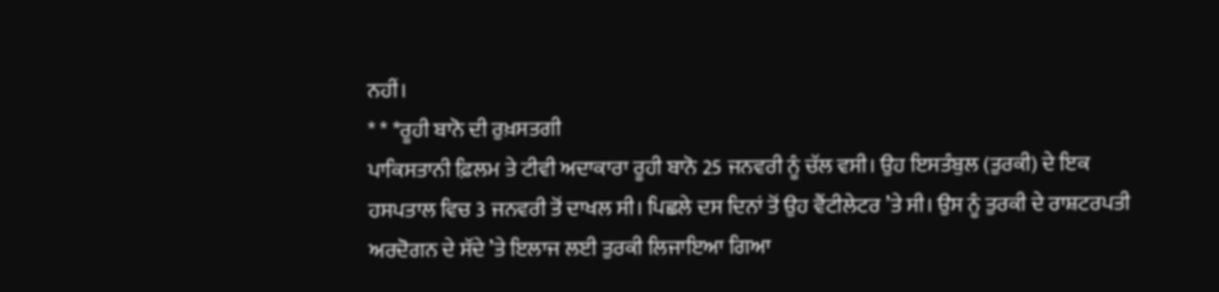ਨਹੀਂ।
* * *ਰੂਹੀ ਬਾਨੋ ਦੀ ਰੁਖ਼ਸਤਗੀ
ਪਾਕਿਸਤਾਨੀ ਫ਼ਿਲਮ ਤੇ ਟੀਵੀ ਅਦਾਕਾਰਾ ਰੂਹੀ ਬਾਨੋ 25 ਜਨਵਰੀ ਨੂੰ ਚੱਲ ਵਸੀ। ਉਹ ਇਸਤੰਬੁਲ (ਤੁਰਕੀ) ਦੇ ਇਕ ਹਸਪਤਾਲ ਵਿਚ 3 ਜਨਵਰੀ ਤੋਂ ਦਾਖਲ ਸੀ। ਪਿਛਲੇ ਦਸ ਦਿਨਾਂ ਤੋਂ ਉਹ ਵੈਂਟੀਲੇਟਰ ’ਤੇ ਸੀ। ਉਸ ਨੂੰ ਤੁਰਕੀ ਦੇ ਰਾਸ਼ਟਰਪਤੀ ਅਰਦੋਗਨ ਦੇ ਸੱਦੇ ’ਤੇ ਇਲਾਜ ਲਈ ਤੁਰਕੀ ਲਿਜਾਇਆ ਗਿਆ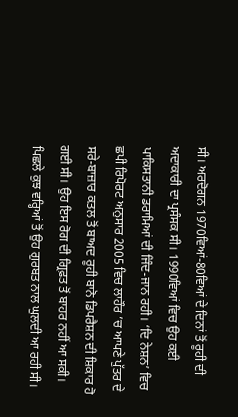ਸੀ। ਅਰਦੋਗਨ 1970ਵਿਆਂ-80ਵਿਆਂ ਦੇ ਦਿਨਾਂ ਤੋਂ ਰੂਹੀ ਦੀ ਅਦਾਕਾਰੀ ਦਾ ਪ੍ਰਸੰਸਕ ਸੀ। 1990ਵਿਆਂ ਵਿਚ ਉਹ ਕਈ ਪਾਕਿਸਤਾਨੀ ਡਰਾਮਿਆਂ ਦੀ ਜਿੰਦ-ਜਾਨ ਰਹੀ। ‘ਦਿ ਨੇਸ਼ਨ’ ਵਿਚ ਛਪੀ ਰਿਪੋਰਟ ਅਨੁਸਾਰ 2005 ਵਿਚ ਲਾਹੌਰ ’ਚ ਆਪਣੇ ਪੁੱਤਰ ਦੇ ਸਰੇ-ਬਾਜ਼ਾਰ ਕਤਲ ਤੋਂ ਬਾਅਦ ਰੂਹੀ ਬਾਨੋ ਡਿਪਰੈਸ਼ਨ ਦੀ ਸ਼ਿਕਾਰ ਹੋ ਗਈ ਸੀ। ਉਹ ਇਸ ਰੋਗ ਦੀ ਗ੍ਰਿਫ਼ਤ ਤੋਂ ਬਾਹਰ ਨਹੀਂ ਆ ਸਕੀ। ਪਿਛਲੇ ਕੁਝ ਵਰ੍ਹਿਆਂ ਤੋਂ ਉਹ ਗੁਰਬਤ ਨਾਲ ਘੁਲਦੀ ਆ ਰਹੀ ਸੀ।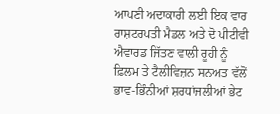ਆਪਣੀ ਅਦਾਕਾਰੀ ਲਈ ਇਕ ਵਾਰ ਰਾਸ਼ਟਰਪਤੀ ਮੈਡਲ ਅਤੇ ਦੋ ਪੀਟੀਵੀ ਐਵਾਰਡ ਜਿੱਤਣ ਵਾਲੀ ਰੂਹੀ ਨੂੰ ਫ਼ਿਲਮ ਤੇ ਟੈਲੀਵਿਜ਼ਨ ਸਨਅਤ ਵੱਲੋਂ ਭਾਵ-ਭਿੰਨੀਆਂ ਸ਼ਰਧਾਂਜਲੀਆਂ ਭੇਟ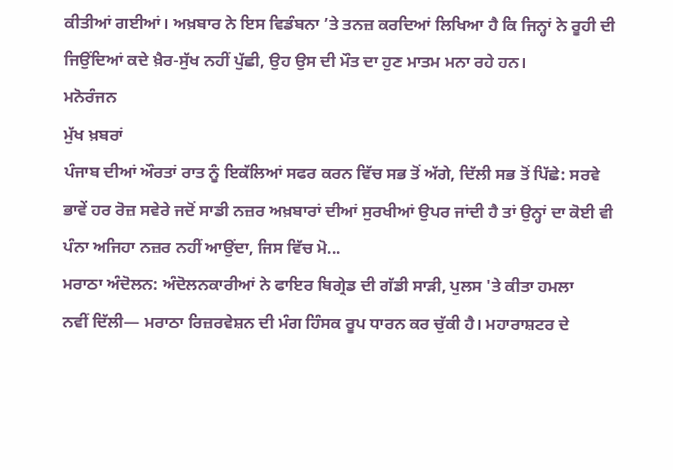ਕੀਤੀਆਂ ਗਈਆਂ। ਅਖ਼ਬਾਰ ਨੇ ਇਸ ਵਿਡੰਬਨਾ ’ਤੇ ਤਨਜ਼ ਕਰਦਿਆਂ ਲਿਖਿਆ ਹੈ ਕਿ ਜਿਨ੍ਹਾਂ ਨੇ ਰੂਹੀ ਦੀ ਜਿਉਂਦਿਆਂ ਕਦੇ ਖ਼ੈਰ-ਸੁੱਖ ਨਹੀਂ ਪੁੱਛੀ, ਉਹ ਉਸ ਦੀ ਮੌਤ ਦਾ ਹੁਣ ਮਾਤਮ ਮਨਾ ਰਹੇ ਹਨ।
ਮਨੋਰੰਜਨ
ਮੁੱਖ ਖ਼ਬਰਾਂ
ਪੰਜਾਬ ਦੀਆਂ ਔਰਤਾਂ ਰਾਤ ਨੂੰ ਇਕੱਲਿਆਂ ਸਫਰ ਕਰਨ ਵਿੱਚ ਸਭ ਤੋਂ ਅੱਗੇ, ਦਿੱਲੀ ਸਭ ਤੋਂ ਪਿੱਛੇ: ਸਰਵੇ
ਭਾਵੇਂ ਹਰ ਰੋਜ਼ ਸਵੇਰੇ ਜਦੋਂ ਸਾਡੀ ਨਜ਼ਰ ਅਖ਼ਬਾਰਾਂ ਦੀਆਂ ਸੁਰਖੀਆਂ ਉਪਰ ਜਾਂਦੀ ਹੈ ਤਾਂ ਉਨ੍ਹਾਂ ਦਾ ਕੋਈ ਵੀ ਪੰਨਾ ਅਜਿਹਾ ਨਜ਼ਰ ਨਹੀਂ ਆਉਂਦਾ, ਜਿਸ ਵਿੱਚ ਮੋ...
ਮਰਾਠਾ ਅੰਦੋਲਨ: ਅੰਦੋਲਨਕਾਰੀਆਂ ਨੇ ਫਾਇਰ ਬਿਗ੍ਰੇਡ ਦੀ ਗੱਡੀ ਸਾੜੀ, ਪੁਲਸ 'ਤੇ ਕੀਤਾ ਹਮਲਾ
ਨਵੀਂ ਦਿੱਲੀ— ਮਰਾਠਾ ਰਿਜ਼ਰਵੇਸ਼ਨ ਦੀ ਮੰਗ ਹਿੰਸਕ ਰੂਪ ਧਾਰਨ ਕਰ ਚੁੱਕੀ ਹੈ। ਮਹਾਰਾਸ਼ਟਰ ਦੇ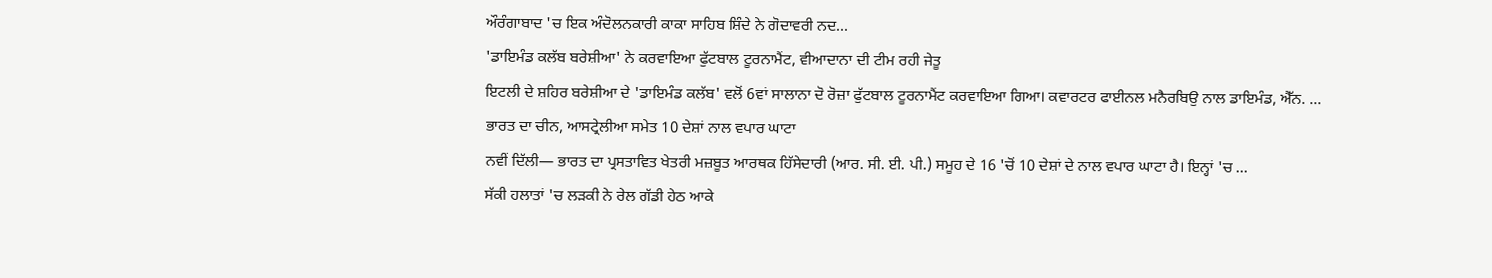ਔਰੰਗਾਬਾਦ 'ਚ ਇਕ ਅੰਦੋਲਨਕਾਰੀ ਕਾਕਾ ਸਾਹਿਬ ਸ਼ਿੰਦੇ ਨੇ ਗੋਦਾਵਰੀ ਨਦ...
'ਡਾਇਮੰਡ ਕਲੱਬ ਬਰੇਸ਼ੀਆ' ਨੇ ਕਰਵਾਇਆ ਫੁੱਟਬਾਲ ਟੂਰਨਾਮੈਂਟ, ਵੀਆਦਾਨਾ ਦੀ ਟੀਮ ਰਹੀ ਜੇਤੂ
ਇਟਲੀ ਦੇ ਸ਼ਹਿਰ ਬਰੇਸ਼ੀਆ ਦੇ 'ਡਾਇਮੰਡ ਕਲੱਬ' ਵਲੋਂ 6ਵਾਂ ਸਾਲਾਨਾ ਦੋ ਰੋਜ਼ਾ ਫੁੱਟਬਾਲ ਟੂਰਨਾਮੈਂਟ ਕਰਵਾਇਆ ਗਿਆ। ਕਵਾਰਟਰ ਫਾਈਨਲ ਮਨੈਰਬਿਉ ਨਾਲ ਡਾਇਮੰਡ, ਐੱਨ. ...
ਭਾਰਤ ਦਾ ਚੀਨ, ਆਸਟ੍ਰੇਲੀਆ ਸਮੇਤ 10 ਦੇਸ਼ਾਂ ਨਾਲ ਵਪਾਰ ਘਾਟਾ
ਨਵੀਂ ਦਿੱਲੀ— ਭਾਰਤ ਦਾ ਪ੍ਰਸਤਾਵਿਤ ਖੇਤਰੀ ਮਜ਼ਬੂਤ ਆਰਥਕ ਹਿੱਸੇਦਾਰੀ (ਆਰ. ਸੀ. ਈ. ਪੀ.) ਸਮੂਹ ਦੇ 16 'ਚੋਂ 10 ਦੇਸ਼ਾਂ ਦੇ ਨਾਲ ਵਪਾਰ ਘਾਟਾ ਹੈ। ਇਨ੍ਹਾਂ 'ਚ ...
ਸੱਕੀ ਹਲਾਤਾਂ 'ਚ ਲੜਕੀ ਨੇ ਰੇਲ ਗੱਡੀ ਹੇਠ ਆਕੇ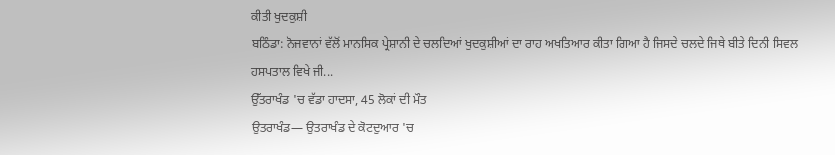ਕੀਤੀ ਖੁਦਕੁਸ਼ੀ
ਬਠਿੰਡਾ: ਨੋਜਵਾਨਾਂ ਵੱਲੋਂ ਮਾਨਸਿਕ ਪ੍ਰੇਸ਼ਾਨੀ ਦੇ ਚਲਦਿਆਂ ਖੁਦਕੁਸ਼ੀਆਂ ਦਾ ਰਾਹ ਅਖਤਿਆਰ ਕੀਤਾ ਗਿਆ ਹੈ ਜਿਸਦੇ ਚਲਦੇ ਜਿਥੇ ਬੀਤੇ ਦਿਨੀ ਸਿਵਲ ਹਸਪਤਾਲ ਵਿਖੇ ਜੀ...
ਉੱਤਰਾਖੰਡ 'ਚ ਵੱਡਾ ਹਾਦਸਾ, 45 ਲੋਕਾਂ ਦੀ ਮੌਤ
ਉਤਰਾਖੰਡ— ਉਤਰਾਖੰਡ ਦੇ ਕੋਟਦੁਆਰ 'ਚ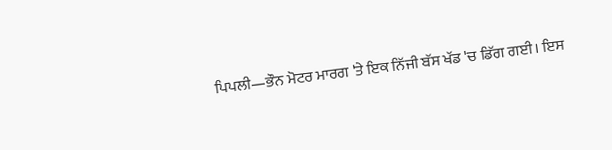ਪਿਪਲੀ—ਭੌਨ ਮੋਟਰ ਮਾਰਗ 'ਤੇ ਇਕ ਨਿੱਜੀ ਬੱਸ ਖੱਡ 'ਚ ਡਿੱਗ ਗਈ। ਇਸ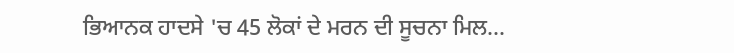ਭਿਆਨਕ ਹਾਦਸੇ 'ਚ 45 ਲੋਕਾਂ ਦੇ ਮਰਨ ਦੀ ਸੂਚਨਾ ਮਿਲ...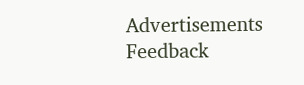Advertisements
Feedback